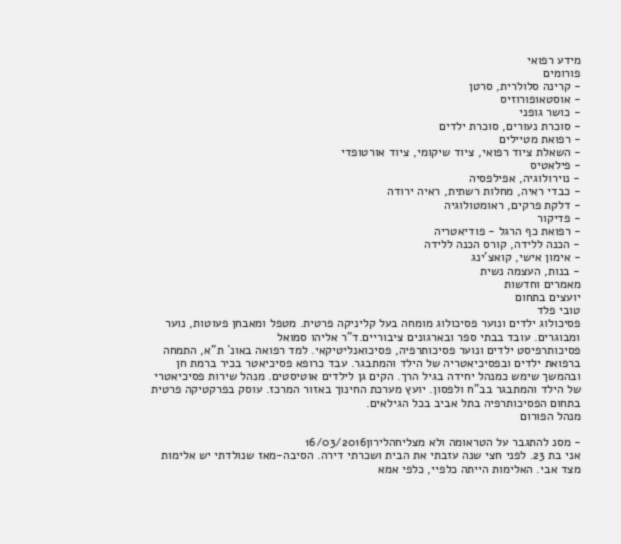מידע רפואי
פורומים
- קרינה סלולרית, סרטן
- אוסטאופורוזיס
- כושר גופני
- סוכרת נעורים, סוכרת ילדים
- רפואת מטיילים
- השאלת ציוד רפואי, ציוד שיקומי, ציוד אורטופדי
- פילאטיס
- נוירולוגיה, אפילפסיה
- כבדי ראיה, מחלות רשתית, ראיה ירודה
- דלקת פרקים, ראומטולוגיה
- פדיקור
- רפואת כף הרגל - פודיאטריה
- הכנה ללידה, קורס הכנה ללידה
- אימון אישי, קואצ'ינג
- בנות, העצמה נשית
מאמרים וחדשות
יועצים בתחום
טובי פלד
פסיכולוג ילדים ונוער פסיכולוג מומחה בעל קליניקה פרטית. מטפל ומאבחן פעוטות, נוער ומבוגרים. עובד בבתי ספר ובארגונים ציבוריים.ד"ר אליהו סמואל
פסיכותרפיסט ילדים ונוער פסיכותרפיה, פסיכואנליטיקאי. למד רפואה באונ` ת"א, התמחה ברפואת ילדים ובפסיכיאטריה של הילד והמתבגר. עבד כרופא פסיכיאטר בכיר ברמת חן ובהמשך שימש כמנהל יחידה בגיל הרך. הקים גן לילדים אוטיסטים. מנהל שירות פסיכיאטרי של הילד והמתבגר בב"ח ולפסון. יועץ מערכת החינוך באזור המרכז. עוסק בפרקטיקה פרטית בתחום הפסיכותרפיה בתל אביב בכל הגילאים.
מנהל הפורום

- מסנ להתגבר על הטראומה ולא מצליחהלירון16/03/2016
אני בת 23. לפני חצי שנה עזבתי את הבית ושכרתי דירה. הסיבה-מאז שנולדתי יש אלימות מצד אבי. האלימות הייתה כלפיי, כלפי אמא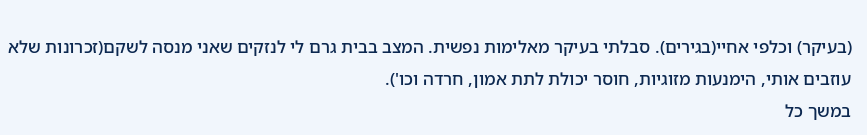(בעיקר) וכלפי אחיי(בגירים). סבלתי בעיקר מאלימות נפשית. המצב בבית גרם לי לנזקים שאני מנסה לשקם(זכרונות שלא עוזבים אותי, הימנעות מזוגיות, חוסר יכולת לתת אמון, חרדה וכו').
במשך כל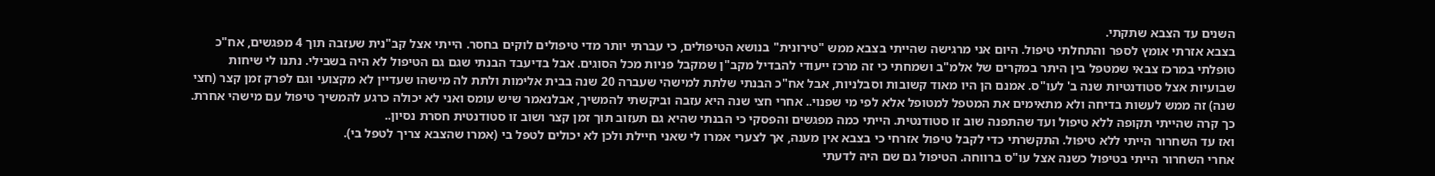השנים עד הצבא שתקתי.
בצבא אזרתי אומץ לספר והתחלתי טיפול. היום אני מרגישה שהייתי בצבא ממש "טירונית" בנושא הטיפולים, כי עברתי יותר מדי טיפולים לוקים בחסר. הייתי אצל קב"נית שעזבה תוך 4 מפגשים, אח"כ טופלתי במרכז צבאי שמטפל בין היתר במקרים של אלמ"ב ושמחתי כי זה מרכז ייעודי להבדיל מקב"ן שמקבל פניות מכל הסוגים. אבל בדיעבד הבנתי שגם גם הטיפול לא היה בשבילי. נתנו לי שיחות שבועיות אצל סטודנטיות שנה ב' לעו"ס. אמנם הן היו מאוד קשובות וסבלניות, אבל אח"כ הבנתי שלתת למישהי שעברה 20 שנה בבית אלימות ולתת לה מישהו שעדיין לא מקצועי וגם לפרק זמן קצר (חצי שנה) זה ממש לעשות בדיחה ולא מתאימים את המטפל למטופל אלא לפי מי שפנוי.. אחרי חצי שנה היא עזבה וביקשתי להמשיך, אבלנאמר שיש עומס ואני לא יכולה כרגע להמשיך טיפול עם מישהי אחרת. כך קרה שהייתי תקופה ללא טיפול ועד שהתפנה שוב זו סטודנטית. הייתי כמה מפגשים והפסקי כי הבנתי שהיא גם תעזוב תוך זמן קצר ושוב זו סטודנטית חסרת נסיון..
ואז עד השחרור הייתי ללא טיפול. התקשרתי כדי לקבל טיפול אזרחי כי בצבא אין מענה, אך לצערי אמרו לי שאני חיילת ולכן לא יכולים לטפל בי (אמרו שהצבא צריך לטפל בי).
אחרי השחרור הייתי בטיפול כשנה אצל עו"ס ברווחה. הטיפול גם שם היה לדעתי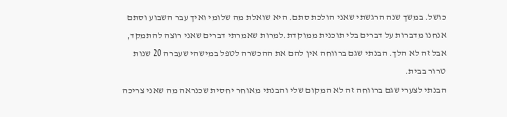כושל. במשך שנה הרגשתי שאני הולכת סתם. היא שואלת מה שלומי ואיך עבר השבוע וסתם אנחנו מדברות על דברים בלי תוכנית ממוקדת.למרות שאמרתי דברים שאני רוצה להתמקד, אבל זה לא הלך. הבנתי שגם ברווחה אין להם את ההכשרה לטפל במישהי שעברה 20 שנות טרור בבית.
הבנתי לצערי שגם ברווחה זה לא המקום שלי והבנתי מאוחר יחסית שכנראה מה שאני צריכה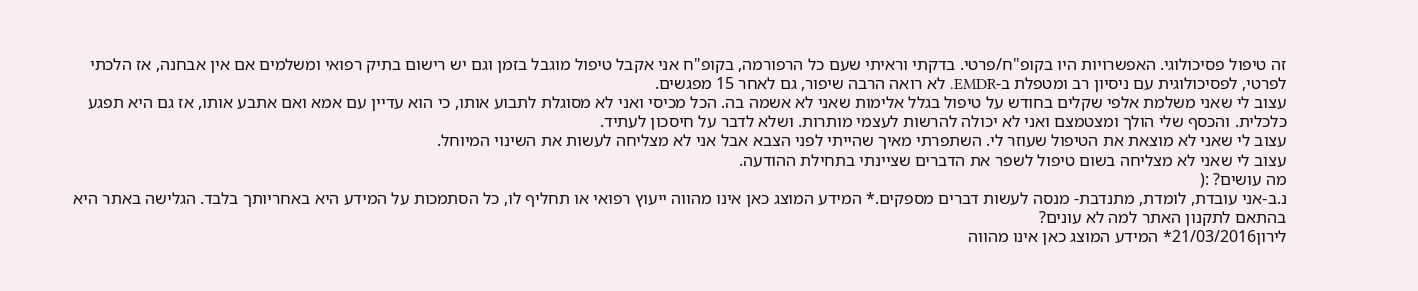זה טיפול פסיכולוגי. האפשרויות היו בקופ"ח/פרטי. בדקתי וראיתי שעם כל הרפורמה, בקופ"ח אני אקבל טיפול מוגבל בזמן וגם יש רישום בתיק רפואי ומשלמים אם אין אבחנה, אז הלכתי לפרטי, לפסיכולוגית עם ניסיון רב ומטפלת ב-EMDR. לא רואה הרבה שיפור, גם לאחר 15 מפגשים.
עצוב לי שאני משלמת אלפי שקלים בחודש על טיפול בגלל אלימות שאני לא אשמה בה. הכל מכיסי ואני לא מסוגלת לתבוע אותו, כי הוא עדיין עם אמא ואם אתבע אותו, אז גם היא תפגע כלכלית. והכסף שלי הולך ומצטמצם ואני לא יכולה להרשות לעצמי מותרות. ושלא לדבר על חיסכון לעתיד.
עצוב לי שאני לא מוצאת את הטיפול שעוזר לי. השתפרתי מאיך שהייתי לפני הצבא אבל אני לא מצליחה לעשות את השינוי המיוחל.
עצוב לי שאני לא מצליחה בשום טיפול לשפר את הדברים שציינתי בתחילת ההודעה.
מה עושים? :(
נ.ב-אני עובדת, לומדת, מתנדבת- מנסה לעשות דברים מספקים.* המידע המוצג כאן אינו מהווה ייעוץ רפואי או תחליף לו, כל הסתמכות על המידע היא באחריותך בלבד. הגלישה באתר היא בהתאם לתקנון האתר למה לא עונים?
לירון21/03/2016* המידע המוצג כאן אינו מהווה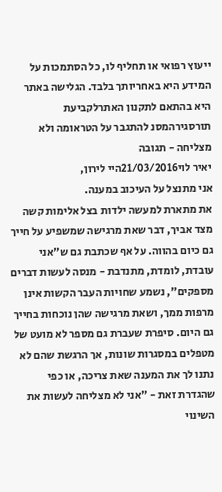ייעוץ רפואי או תחליף לו, כל הסתמכות על המידע היא באחריותך בלבד. הגלישה באתר היא בהתאם לתקנון האתרלקביעת תורסגירהמסנ להתגבר על הטראומה ולא מצליחה - תגובה
יאיר לוי21/03/2016היי לירון,
אני מתנצל על העיכוב במענה.
את מתארת למעשה ילדות בצל אלימות קשה מצד אביך, דבר שאת מרגישה שמשפיע על חייך גם כיום בהווה. על אף שכתבת גם ש"אני עובדת, לומדת, מתנדבת - מנסה לעשות דברים מספקים", נשמע שחויות העבר הקשות אינן מרפות ממך, ושאת מרגישה שהן נוכחות בחייך גם היום. סיפרת שעברת גם מספר לא מועט של מטפלים במסגרות שונות, אך הרגשת שהם לא נתנו לך את המענה שאת צריכה, או כפי שהגדרת זאת - "אני לא מצליחה לעשות את השינוי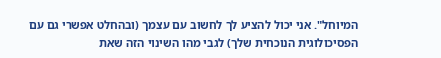המיוחל". אני יכול להציע לך לחשוב עם עצמך (ובהחלט אפשרי גם עם הפסיכולוגית הנוכחית שלך) לגבי מהו השינוי הזה שאת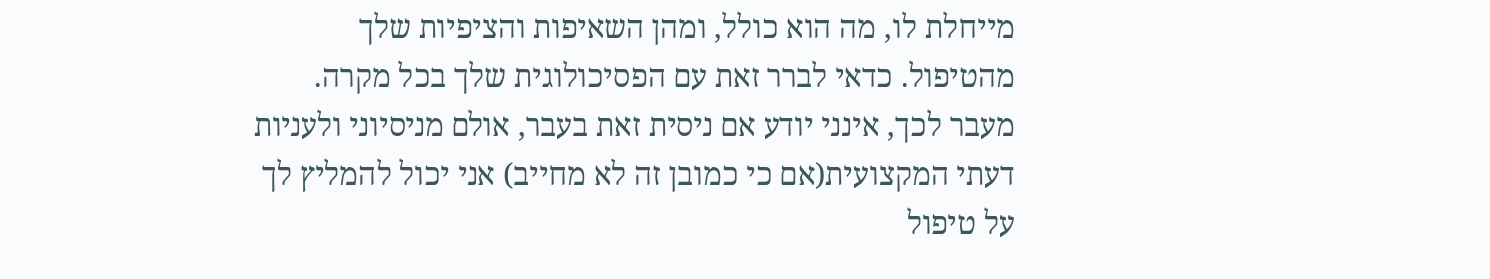מייחלת לו, מה הוא כולל, ומהן השאיפות והציפיות שלך מהטיפול. כדאי לברר זאת עם הפסיכולוגית שלך בכל מקרה.
מעבר לכך, אינני יודע אם ניסית זאת בעבר, אולם מניסיוני ולעניות דעתי המקצועית(אם כי כמובן זה לא מחייב) אני יכול להמליץ לך על טיפול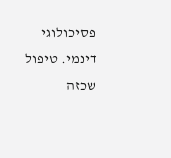פסיכולוגי דינמי. טיפול שכזה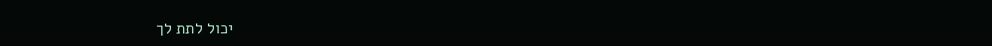יכול לתת לך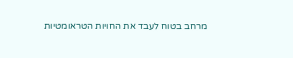מרחב בטוח לעבד את החויות הטראומטיות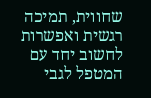שחווית, תמיכה רגשית ואפשרות לחשוב יחד עם המטפל לגבי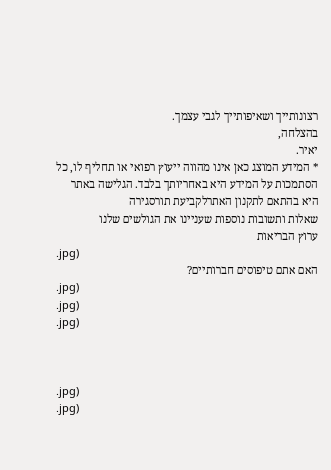רצונותייך ושאיפותייך לגבי עצמך.
בהצלחה,
יאיר.
* המידע המוצג כאן אינו מהווה ייעוץ רפואי או תחליף לו, כל הסתמכות על המידע היא באחריותך בלבד. הגלישה באתר היא בהתאם לתקנון האתרלקביעת תורסגירה
שאלות ותשובות נוספות שעניינו את הגולשים שלנו
ערוץ הבריאות
.jpg)
האם אתם טיפוסים חברותיים?
.jpg)
.jpg)
.jpg)



.jpg)
.jpg)